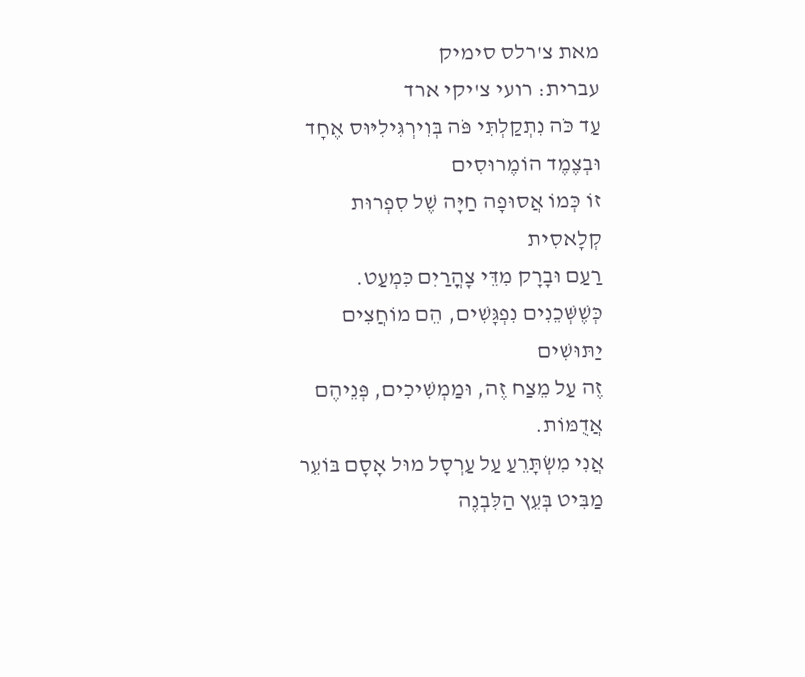מאת צ'רלס סימיק
עברית: רועי צ'יקי ארד
עַד כֹּה נִתְקַלְתִּי פֹּה בְּוִירְגִּילִיּוּס אֶחָד וּבְצֶמֶד הוֹמֶרוּסִים
זוֹ כְּמוֹ אֲסוּפָה חַיָּה שֶׁל סִפְרוּת קְלָאסִית
רַעַם וּבָרָק מִדֵּי צָהֳרַיִם כִּמְעַט.
כְּשֶׁשְּׁכֵנִים נִפְגָּשִׁים, הֵם מוֹחֲצִים יַתּוּשִׁים
זֶה עַל מֵצַח זֶה, וּמַמְשִׁיכִים, פְּנֵיהֶם אֲדֻמּוֹת.
אֲנִי מִשְׂתָּרֵעַ עַל עַרְסָל מוּל אָסָם בּוֹעֵר
מַבִּיט בְּעֵץ הַלִּבְנֶה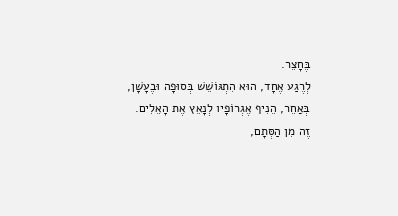בֶּחָצֵר.
לְרֶגַע אֶחָד, הוּא הִתְגּוֹשֵׁשׁ בְּסוּפָה וּבֶעָשָׁן,
בְּאַחֵר, הֵנִיף אֶגְרוֹפָיו לְנָאֵץ אֶת הָאֵלִים.
זֶה מִן הַסְּתָם,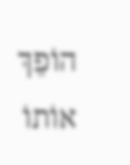הוֹפֵךְ אוֹתוֹ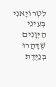לִטְרוֹיָאנִי
בְּעֵינֵי הַיְּוָנִים שֶׁדָּהֲרוּ בְּנַיֶּדֶת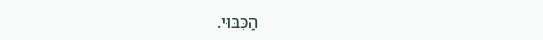הַכִּבּוּי.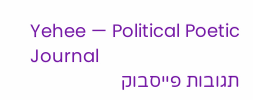Yehee — Political Poetic Journal
תגובות פייסבוק